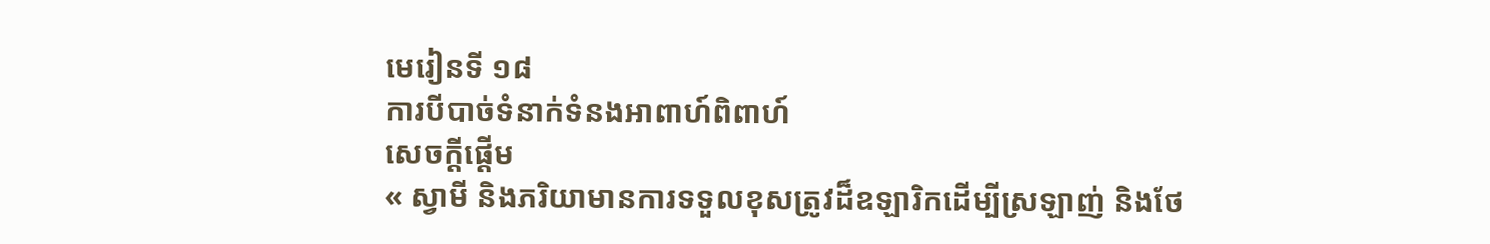មេរៀនទី ១៨
ការបីបាច់ទំនាក់ទំនងអាពាហ៍ពិពាហ៍
សេចក្ដីផ្ដើម
« ស្វាមី និងភរិយាមានការទទួលខុសត្រូវដ៏ឧឡារិកដើម្បីស្រឡាញ់ និងថែ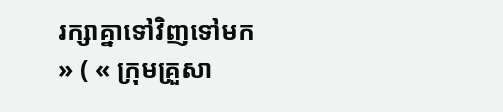រក្សាគ្នាទៅវិញទៅមក » ( « ក្រុមគ្រួសា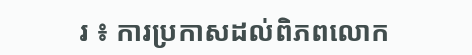រ ៖ ការប្រកាសដល់ពិភពលោក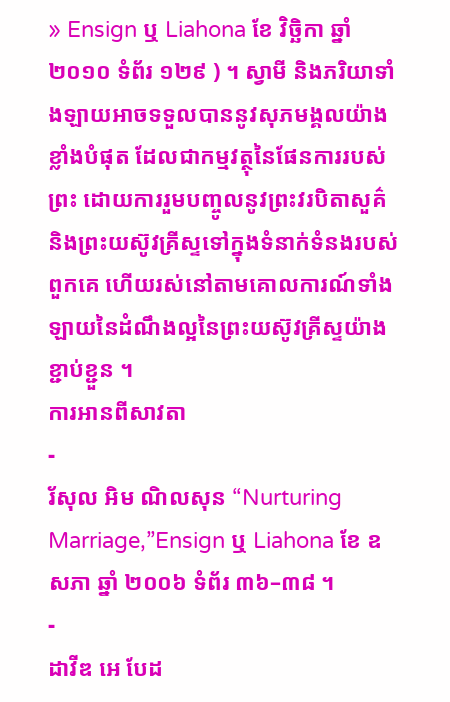» Ensign ឬ Liahona ខែ វិច្ឆិកា ឆ្នាំ ២០១០ ទំព័រ ១២៩ ) ។ ស្វាមី និងភរិយាទាំងឡាយអាចទទួលបាននូវសុភមង្គលយ៉ាងខ្លាំងបំផុត ដែលជាកម្មវត្ថុនៃផែនការរបស់ព្រះ ដោយការរួមបញ្ចូលនូវព្រះវរបិតាសួគ៌ និងព្រះយស៊ូវគ្រីស្ទទៅក្នុងទំនាក់ទំនងរបស់ពួកគេ ហើយរស់នៅតាមគោលការណ៍ទាំងឡាយនៃដំណឹងល្អនៃព្រះយស៊ូវគ្រីស្ទយ៉ាងខ្ជាប់ខ្ជួន ។
ការអានពីសាវតា
-
រ័សុល អិម ណិលសុន “Nurturing Marriage,”Ensign ឬ Liahona ខែ ឧសភា ឆ្នាំ ២០០៦ ទំព័រ ៣៦–៣៨ ។
-
ដាវីឌ អេ បែដ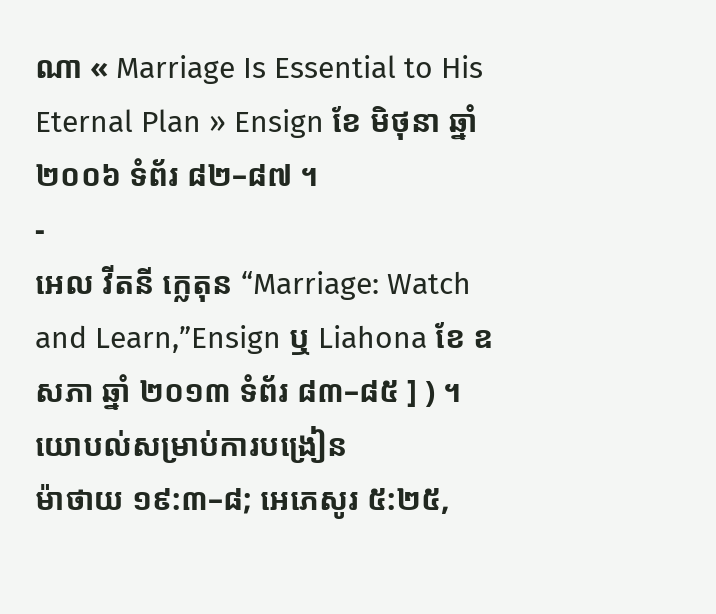ណា « Marriage Is Essential to His Eternal Plan » Ensign ខែ មិថុនា ឆ្នាំ ២០០៦ ទំព័រ ៨២–៨៧ ។
-
អេល វីតនី ក្លេតុន “Marriage: Watch and Learn,”Ensign ឬ Liahona ខែ ឧសភា ឆ្នាំ ២០១៣ ទំព័រ ៨៣–៨៥ ] ) ។
យោបល់សម្រាប់ការបង្រៀន
ម៉ាថាយ ១៩:៣–៨; អេភេសូរ ៥:២៥,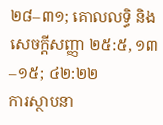២៨–៣១; គោលលទ្ធិ និង សេចក្ដីសញ្ញា ២៥:៥, ១៣–១៥; ៤២:២២
ការស្ថាបនា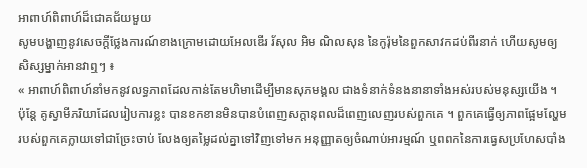អាពាហ៍ពិពាហ៍ដ៏ជោគជ័យមួយ
សូមបង្ហាញនូវសេចក្ដីថ្លែងការណ៍ខាងក្រោមដោយអែលឌើរ រ័សុល អិម ណិលសុន នៃកូរ៉ុមនៃពួកសាវកដប់ពីរនាក់ ហើយសូមឲ្យសិស្សម្នាក់អានវាឮៗ ៖
« អាពាហ៍ពិពាហ៍នាំមកនូវលទ្ធភាពដែលកាន់តែមហិមាដើម្បីមានសុភមង្គល ជាងទំនាក់ទំនងនានាទាំងអស់របស់មនុស្សយើង ។ ប៉ុន្ដែ គូស្វាមីភរិយាដែលរៀបការខ្លះ បានខកខានមិនបានបំពេញសក្ដានុពលដ៏ពេញលេញរបស់ពួកគេ ។ ពួកគេធ្វើឲ្យភាពផ្អែមល្ហែមរបស់ពួកគេក្លាយទៅជាច្រែះចាប់ លែងឲ្យតម្លៃដល់គ្នាទៅវិញទៅមក អនុញ្ញាតឲ្យចំណាប់អារម្មណ៍ ឬពពកនៃការធ្វេសប្រហែសបាំង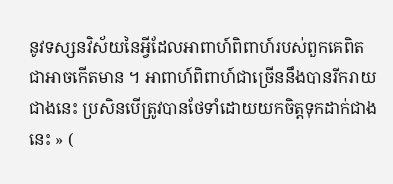នូវទស្សនវិស័យនៃអ្វីដែលអាពាហ៍ពិពាហ៍របស់ពួកគេពិតជាអាចកើតមាន ។ អាពាហ៍ពិពាហ៍ជាច្រើននឹងបានរីករាយជាងនេះ ប្រសិនបើត្រូវបានថែទាំដោយយកចិត្តទុកដាក់ជាងនេះ » (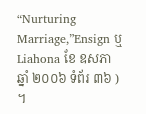“Nurturing Marriage,”Ensign ឬ Liahona ខែ ឧសភា ឆ្នាំ ២០០៦ ទំព័រ ៣៦ ) ។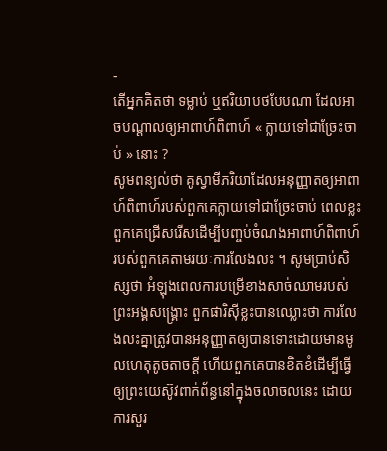-
តើអ្នកគិតថា ទម្លាប់ ឬឥរិយាបថបែបណា ដែលអាចបណ្ដាលឲ្យអាពាហ៍ពិពាហ៍ « ក្លាយទៅជាច្រែះចាប់ » នោះ ?
សូមពន្យល់ថា គូស្វាមីភរិយាដែលអនុញ្ញាតឲ្យអាពាហ៍ពិពាហ៍របស់ពួកគេក្លាយទៅជាច្រែះចាប់ ពេលខ្លះពួកគេជ្រើសរើសដើម្បីបញ្ចប់ចំណងអាពាហ៍ពិពាហ៍របស់ពួកគេតាមរយៈការលែងលះ ។ សូមប្រាប់សិស្សថា អំឡុងពេលការបម្រើខាងសាច់ឈាមរបស់ព្រះអង្គសង្គ្រោះ ពួកផារិស៊ីខ្លះបានឈ្លោះថា ការលែងលះគ្នាត្រូវបានអនុញ្ញាតឲ្យបានទោះដោយមានមូលហេតុតូចតាចក្ដី ហើយពួកគេបានខិតខំដើម្បីធ្វើឲ្យព្រះយេស៊ូវពាក់ព័ន្ធនៅក្នុងចលាចលនេះ ដោយការសួរ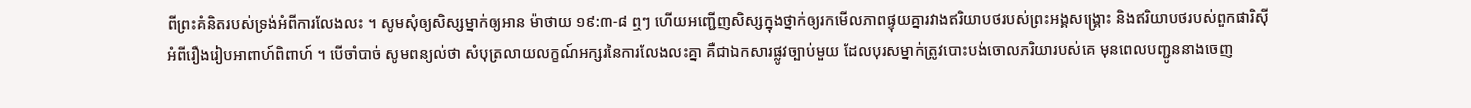ពីព្រះគំនិតរបស់ទ្រង់អំពីការលែងលះ ។ សូមសុំឲ្យសិស្សម្នាក់ឲ្យអាន ម៉ាថាយ ១៩:៣-៨ ឮៗ ហើយអញ្ជើញសិស្សក្នុងថ្នាក់ឲ្យរកមើលភាពផ្ទុយគ្នារវាងឥរិយាបថរបស់ព្រះអង្គសង្គ្រោះ និងឥរិយាបថរបស់ពួកផារិស៊ីអំពីរឿងរៀបអាពាហ៍ពិពាហ៍ ។ បើចាំបាច់ សូមពន្យល់ថា សំបុត្រលាយលក្ខណ៍អក្សរនៃការលែងលះគ្នា គឺជាឯកសារផ្លូវច្បាប់មួយ ដែលបុរសម្នាក់ត្រូវបោះបង់ចោលភរិយារបស់គេ មុនពេលបញ្ជូននាងចេញ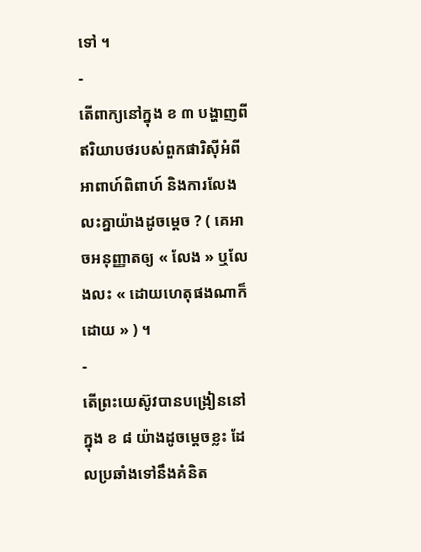ទៅ ។
-
តើពាក្យនៅក្នុង ខ ៣ បង្ហាញពីឥរិយាបថរបស់ពួកផារិស៊ីអំពីអាពាហ៍ពិពាហ៍ និងការលែងលះគ្នាយ៉ាងដូចម្ដេច ? ( គេអាចអនុញ្ញាតឲ្យ « លែង » ឬលែងលះ « ដោយហេតុផងណាក៏ដោយ » ) ។
-
តើព្រះយេស៊ូវបានបង្រៀននៅក្នុង ខ ៨ យ៉ាងដូចម្ដេចខ្លះ ដែលប្រឆាំងទៅនឹងគំនិត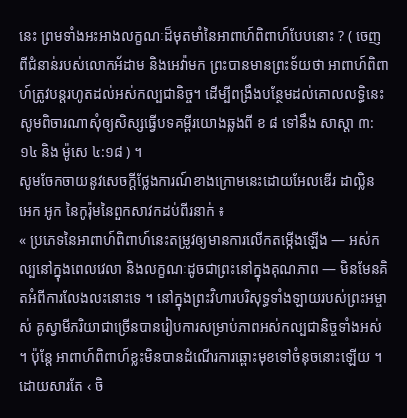នេះ ព្រមទាំងអះអាងលក្ខណៈដ៏មុតមាំនៃអាពាហ៍ពិពាហ៍បែបនោះ ? ( ចេញពីជំនាន់របស់លោកអ័ដាម និងអេវ៉ាមក ព្រះបានមានព្រះទ័យថា អាពាហ៍ពិពាហ៍ត្រូវបន្ដរហូតដល់អស់កល្បជានិច្ច។ ដើម្បីពង្រឹងបន្ថែមដល់គោលលទ្ធិនេះ សូមពិចារណាសុំឲ្យសិស្សធ្វើបទគម្ពីរយោងឆ្លងពី ខ ៨ ទៅនឹង សាស្ដា ៣:១៤ និង ម៉ូសេ ៤:១៨ ) ។
សូមចែកចាយនូវសេចក្ដីថ្លែងការណ៍ខាងក្រោមនេះដោយអែលឌើរ ដាល្លិន អេក អូក នៃកូរ៉ុមនៃពួកសាវកដប់ពីរនាក់ ៖
« ប្រភេទនៃអាពាហ៍ពិពាហ៍នេះតម្រូវឲ្យមានការលើកតម្កើងឡើង — អស់កល្បនៅក្នុងពេលវេលា និងលក្ខណៈដូចជាព្រះនៅក្នុងគុណភាព — មិនមែនគិតអំពីការលែងលះនោះទេ ។ នៅក្នុងព្រះវិហារបរិសុទ្ធទាំងឡាយរបស់ព្រះអម្ចាស់ គូស្វាមីភរិយាជាច្រើនបានរៀបការសម្រាប់ភាពអស់កល្បជានិច្ចទាំងអស់ ។ ប៉ុន្ដែ អាពាហ៍ពិពាហ៍ខ្លះមិនបានដំណើរការឆ្ពោះមុខទៅចំនុចនោះឡើយ ។ ដោយសារតែ ‹ ចិ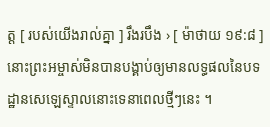ត្ត [ របស់យើងរាល់គ្នា ] រឹងរបឹង › [ ម៉ាថាយ ១៩:៨ ] នោះព្រះអម្ចាស់មិនបានបង្គាប់ឲ្យមានលទ្ធផលនៃបទដ្ឋានសេឡេស្ទាលនោះទេនាពេលថ្មីៗនេះ ។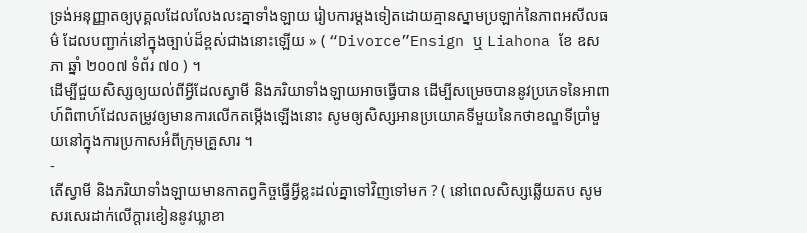ទ្រង់អនុញ្ញាតឲ្យបុគ្គលដែលលែងលះគ្នាទាំងឡាយ រៀបការម្ដងទៀតដោយគ្មានស្នាមប្រឡាក់នៃភាពអសីលធម៌ ដែលបញ្ជាក់នៅក្នុងច្បាប់ដ៏ខ្ពស់ជាងនោះឡើយ » ( “Divorce”Ensign ឬ Liahona ខែ ឧសភា ឆ្នាំ ២០០៧ ទំព័រ ៧០ ) ។
ដើម្បីជួយសិស្សឲ្យយល់ពីអ្វីដែលស្វាមី និងភរិយាទាំងឡាយអាចធ្វើបាន ដើម្បីសម្រេចបាននូវប្រភេទនៃអាពាហ៍ពិពាហ៍ដែលតម្រូវឲ្យមានការលើកតម្កើងឡើងនោះ សូមឲ្យសិស្សអានប្រយោគទីមួយនៃកថាខណ្ឌទីប្រាំមួយនៅក្នុងការប្រកាសអំពីក្រុមគ្រួសារ ។
-
តើស្វាមី និងភរិយាទាំងឡាយមានកាតព្វកិច្ចធ្វើអ្វីខ្លះដល់គ្នាទៅវិញទៅមក ? ( នៅពេលសិស្សឆ្លើយតប សូមសរសេរដាក់លើក្ដារខៀននូវឃ្លាខា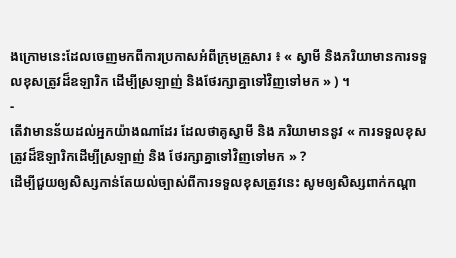ងក្រោមនេះដែលចេញមកពីការប្រកាសអំពីក្រុមគ្រួសារ ៖ « ស្វាមី និងភរិយាមានការទទួលខុសត្រូវដ៏ឧឡារិក ដើម្បីស្រឡាញ់ និងថែរក្សាគ្នាទៅវិញទៅមក » ) ។
-
តើវាមានន័យដល់អ្នកយ៉ាងណាដែរ ដែលថាគូស្វាមី និង ភរិយាមាននូវ « ការទទួលខុសត្រូវដ៏ឱឡារិកដើម្បីស្រឡាញ់ និង ថែរក្សាគ្នាទៅវិញទៅមក » ?
ដើម្បីជួយឲ្យសិស្សកាន់តែយល់ច្បាស់ពីការទទួលខុសត្រូវនេះ សូមឲ្យសិស្សពាក់កណ្ដា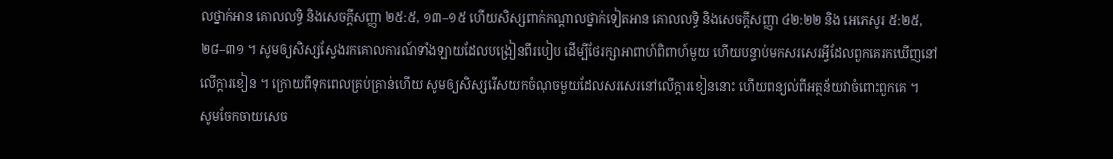លថ្នាក់អាន គោលលទ្ធិ និងសេចក្ដីសញ្ញា ២៥:៥, ១៣–១៥ ហើយសិស្សពាក់កណ្ដាលថ្នាក់ទៀតអាន គោលលទ្ធិ និងសេចក្ដីសញ្ញា ៤២:២២ និង អេភេសូរ ៥:២៥, ២៨–៣១ ។ សូមឲ្យសិស្សស្វែងរកគោលការណ៍ទាំងឡាយដែលបង្រៀនពីរបៀប ដើម្បីថែរក្សាអាពាហ៍ពិពាហ៍មួយ ហើយបន្ទាប់មកសរសេរអ្វីដែលពួកគេរកឃើញនៅលើក្ដារខៀន ។ ក្រោយពីទុកពេលគ្រប់គ្រាន់ហើយ សូមឲ្យសិស្សរើសយកចំណុចមួយដែលសរសេរនៅលើក្ដារខៀននោះ ហើយពន្យល់ពីអត្ថន័យវាចំពោះពួកគេ ។
សូមចែកចាយសេច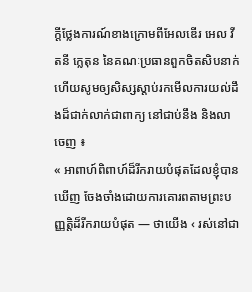ក្ដីថ្លែងការណ៍ខាងក្រោមពីអែលឌើរ អេល វីតនី ក្លេតុន នៃគណៈប្រធានពួកចិតសិបនាក់ ហើយសូមឲ្យសិស្សស្ដាប់រកមើលការយល់ដឹងដ៏ជាក់លាក់ជាពាក្យ នៅជាប់នឹង និងលាចេញ ៖
« អាពាហ៍ពិពាហ៍ដ៏រីករាយបំផុតដែលខ្ញុំបានឃើញ ចែងចាំងដោយការគោរពតាមព្រះបញ្ញតិ្តដ៏រីករាយបំផុត — ថាយើង ‹ រស់នៅជា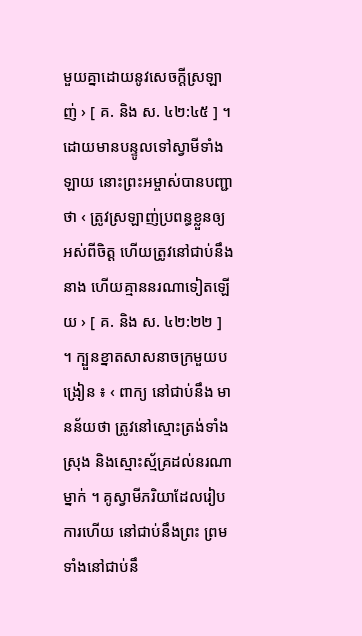មួយគ្នាដោយនូវសេចក្ដីស្រឡាញ់ › [ គ. និង ស. ៤២:៤៥ ] ។ ដោយមានបន្ទូលទៅស្វាមីទាំងឡាយ នោះព្រះអម្ចាស់បានបញ្ជាថា ‹ ត្រូវស្រឡាញ់ប្រពន្ធខ្លួនឲ្យអស់ពីចិត្ត ហើយត្រូវនៅជាប់នឹងនាង ហើយគ្មាននរណាទៀតឡើយ › [ គ. និង ស. ៤២:២២ ] ។ ក្បួនខ្នាតសាសនាចក្រមួយបង្រៀន ៖ ‹ ពាក្យ នៅជាប់នឹង មានន័យថា ត្រូវនៅស្មោះត្រង់ទាំងស្រុង និងស្មោះស្ម័គ្រដល់នរណាម្នាក់ ។ គូស្វាមីភរិយាដែលរៀបការហើយ នៅជាប់នឹងព្រះ ព្រមទាំងនៅជាប់នឹ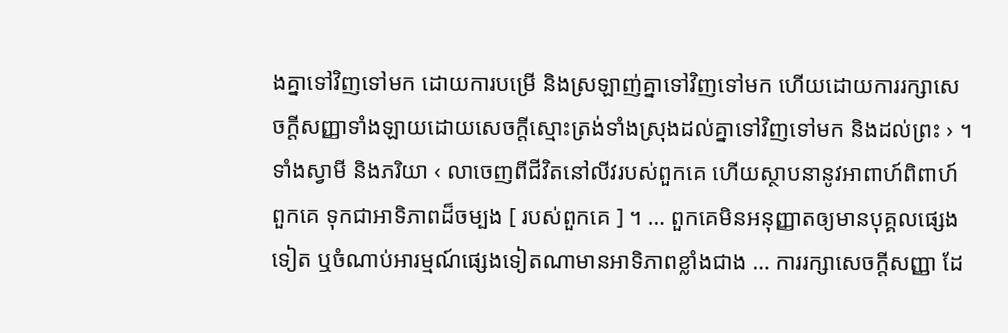ងគ្នាទៅវិញទៅមក ដោយការបម្រើ និងស្រឡាញ់គ្នាទៅវិញទៅមក ហើយដោយការរក្សាសេចក្ដីសញ្ញាទាំងឡាយដោយសេចក្ដីស្មោះត្រង់ទាំងស្រុងដល់គ្នាទៅវិញទៅមក និងដល់ព្រះ › ។ ទាំងស្វាមី និងភរិយា ‹ លាចេញពីជីវិតនៅលីវរបស់ពួកគេ ហើយស្ថាបនានូវអាពាហ៍ពិពាហ៍ពួកគេ ទុកជាអាទិភាពដ៏ចម្បង [ របស់ពួកគេ ] ។ … ពួកគេមិនអនុញ្ញាតឲ្យមានបុគ្គលផ្សេងទៀត ឬចំណាប់អារម្មណ៍ផ្សេងទៀតណាមានអាទិភាពខ្លាំងជាង … ការរក្សាសេចក្ដីសញ្ញា ដែ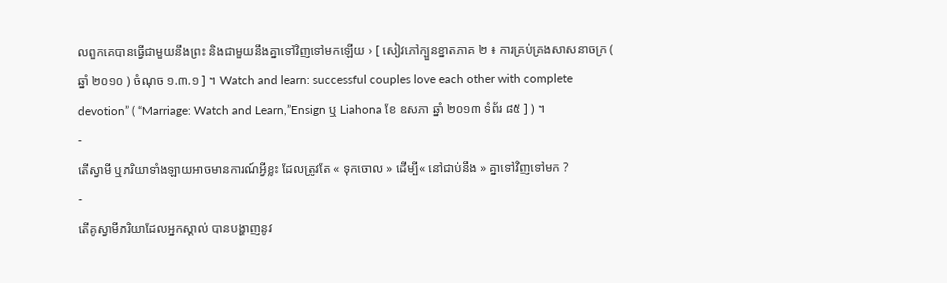លពួកគេបានធ្វើជាមួយនឹងព្រះ និងជាមួយនឹងគ្នាទៅវិញទៅមកឡើយ › [ សៀវភៅក្បួនខ្នាតភាគ ២ ៖ ការគ្រប់គ្រងសាសនាចក្រ ( ឆ្នាំ ២០១០ ) ចំណុច ១.៣.១ ] ។ Watch and learn: successful couples love each other with complete devotion” ( “Marriage: Watch and Learn,”Ensign ឬ Liahona ខែ ឧសភា ឆ្នាំ ២០១៣ ទំព័រ ៨៥ ] ) ។
-
តើស្វាមី ឬភរិយាទាំងឡាយអាចមានការណ៍អ្វីខ្លះ ដែលត្រូវតែ « ទុកចោល » ដើម្បី« នៅជាប់នឹង » គ្នាទៅវិញទៅមក ?
-
តើគូស្វាមីភរិយាដែលអ្នកស្គាល់ បានបង្ហាញនូវ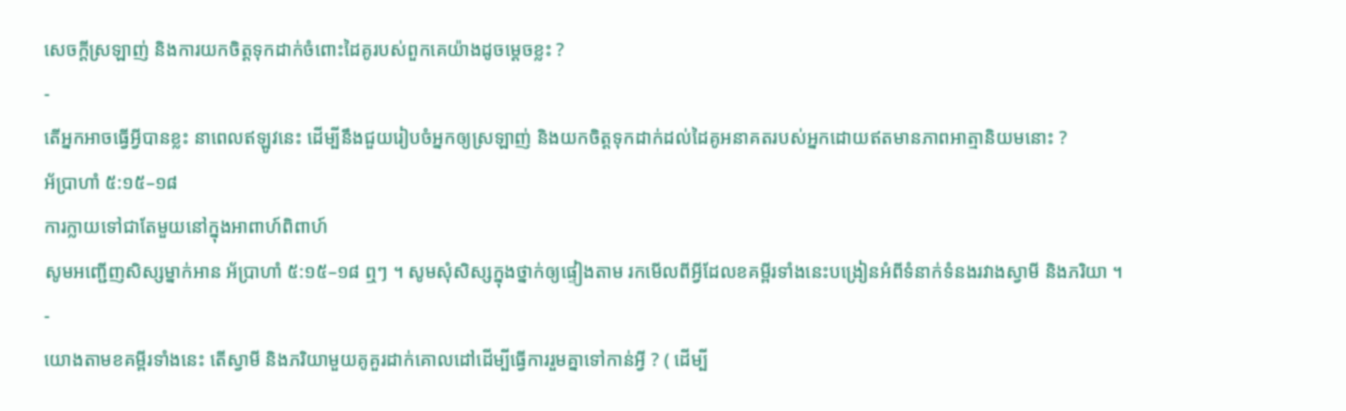សេចក្ដីស្រឡាញ់ និងការយកចិត្តទុកដាក់ចំពោះដៃគូរបស់ពួកគេយ៉ាងដូចម្ដេចខ្លះ ?
-
តើអ្នកអាចធ្វើអ្វីបានខ្លះ នាពេលឥឡូវនេះ ដើម្បីនឹងជួយរៀបចំអ្នកឲ្យស្រឡាញ់ និងយកចិត្តទុកដាក់ដល់ដៃគូអនាគតរបស់អ្នកដោយឥតមានភាពអាត្មានិយមនោះ ?
អ័ប្រាហាំ ៥:១៥–១៨
ការក្លាយទៅជាតែមួយនៅក្នុងអាពាហ៍ពិពាហ៍
សូមអញ្ជើញសិស្សម្នាក់អាន អ័ប្រាហាំ ៥:១៥–១៨ ឮៗ ។ សូមសុំសិស្សក្នុងថ្នាក់ឲ្យផ្ទៀងតាម រកមើលពីអ្វីដែលខគម្ពីរទាំងនេះបង្រៀនអំពីទំនាក់ទំនងរវាងស្វាមី និងភរិយា ។
-
យោងតាមខគម្ពីរទាំងនេះ តើស្វាមី និងភរិយាមួយគូគួរដាក់គោលដៅដើម្បីធ្វើការរួមគ្នាទៅកាន់អ្វី ? ( ដើម្បី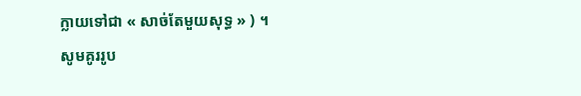ក្លាយទៅជា « សាច់តែមួយសុទ្ធ » ) ។
សូមគូររូប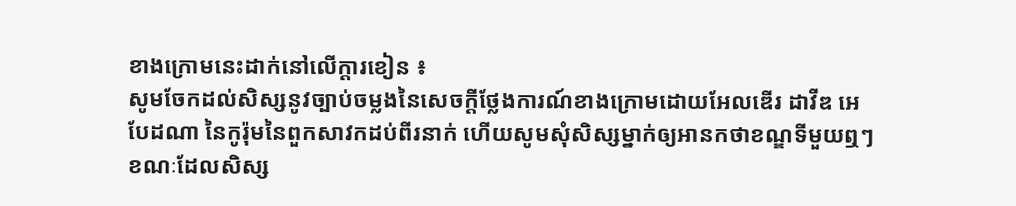ខាងក្រោមនេះដាក់នៅលើក្ដារខៀន ៖
សូមចែកដល់សិស្សនូវច្បាប់ចម្លងនៃសេចក្ដីថ្លែងការណ៍ខាងក្រោមដោយអែលឌើរ ដាវីឌ អេ បែដណា នៃកូរ៉ុមនៃពួកសាវកដប់ពីរនាក់ ហើយសូមសុំសិស្សម្នាក់ឲ្យអានកថាខណ្ឌទីមួយឮៗ ខណៈដែលសិស្ស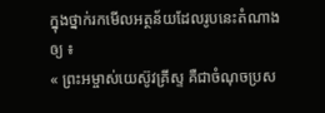ក្នុងថ្នាក់រកមើលអត្ថន័យដែលរូបនេះតំណាងឲ្យ ៖
« ព្រះអម្ចាស់យេស៊ូវគ្រីស្ទ គឺជាចំណុចប្រស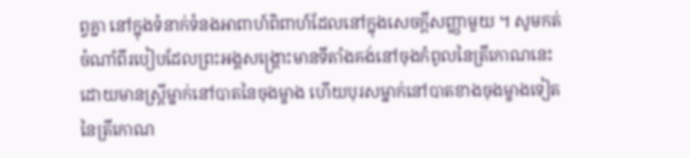ព្វគ្នា នៅក្នុងទំនាក់ទំនងអាពាហ៍ពិពាហ៍ដែលនៅក្នុងសេចក្ដីសញ្ញាមួយ ។ សូមកត់ចំណាំពីរបៀបដែលព្រះអង្គសង្គ្រោះមានទីតាំងគង់នៅចុងកំពូលនៃត្រីកោណនេះ ដោយមានស្ដ្រីម្នាក់នៅបាតនៃចុងម្ខាង ហើយបុរសម្នាក់នៅបាតខាងចុងម្ខាងទៀតនៃត្រីកោណ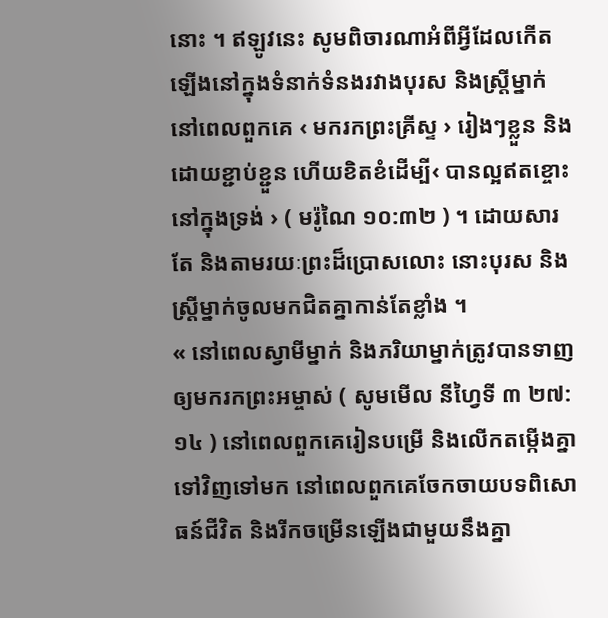នោះ ។ ឥឡូវនេះ សូមពិចារណាអំពីអ្វីដែលកើតឡើងនៅក្នុងទំនាក់ទំនងរវាងបុរស និងស្ដ្រីម្នាក់ នៅពេលពួកគេ ‹ មករកព្រះគ្រីស្ទ › រៀងៗខ្លួន និងដោយខ្ជាប់ខ្ជួន ហើយខិតខំដើម្បី‹ បានល្អឥតខ្ចោះនៅក្នុងទ្រង់ › ( មរ៉ូណៃ ១០:៣២ ) ។ ដោយសារតែ និងតាមរយៈព្រះដ៏ប្រោសលោះ នោះបុរស និងស្ដ្រីម្នាក់ចូលមកជិតគ្នាកាន់តែខ្លាំង ។
« នៅពេលស្វាមីម្នាក់ និងភរិយាម្នាក់ត្រូវបានទាញឲ្យមករកព្រះអម្ចាស់ ( សូមមើល នីហ្វៃទី ៣ ២៧:១៤ ) នៅពេលពួកគេរៀនបម្រើ និងលើកតម្កើងគ្នាទៅវិញទៅមក នៅពេលពួកគេចែកចាយបទពិសោធន៍ជីវិត និងរីកចម្រើនឡើងជាមួយនឹងគ្នា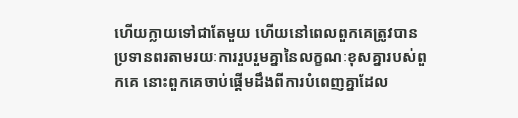ហើយក្លាយទៅជាតែមួយ ហើយនៅពេលពួកគេត្រូវបានប្រទានពរតាមរយៈការរួបរួមគ្នានៃលក្ខណៈខុសគ្នារបស់ពួកគេ នោះពួកគេចាប់ផ្ដើមដឹងពីការបំពេញគ្នាដែល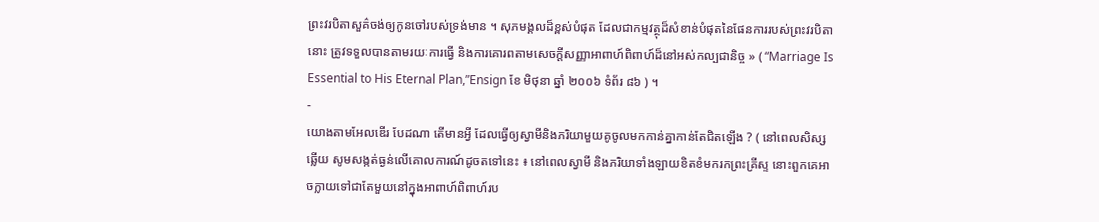ព្រះវរបិតាសួគ៌ចង់ឲ្យកូនចៅរបស់ទ្រង់មាន ។ សុភមង្គលដ៏ខ្ពស់បំផុត ដែលជាកម្មវត្ថុដ៏សំខាន់បំផុតនៃផែនការរបស់ព្រះវរបិតានោះ ត្រូវទទួលបានតាមរយៈការធ្វើ និងការគោរពតាមសេចក្ដីសញ្ញាអាពាហ៍ពិពាហ៍ដ៏នៅអស់កល្បជានិច្ច » ( “Marriage Is Essential to His Eternal Plan,”Ensign ខែ មិថុនា ឆ្នាំ ២០០៦ ទំព័រ ៨៦ ) ។
-
យោងតាមអែលឌើរ បែដណា តើមានអ្វី ដែលធ្វើឲ្យស្វាមីនិងភរិយាមួយគូចូលមកកាន់គ្នាកាន់តែជិតឡើង ? ( នៅពេលសិស្សឆ្លើយ សូមសង្កត់ធ្ងន់លើគោលការណ៍ដូចតទៅនេះ ៖ នៅពេលស្វាមី និងភរិយាទាំងឡាយខិតខំមករកព្រះគ្រីស្ទ នោះពួកគេអាចក្លាយទៅជាតែមួយនៅក្នុងអាពាហ៍ពិពាហ៍រប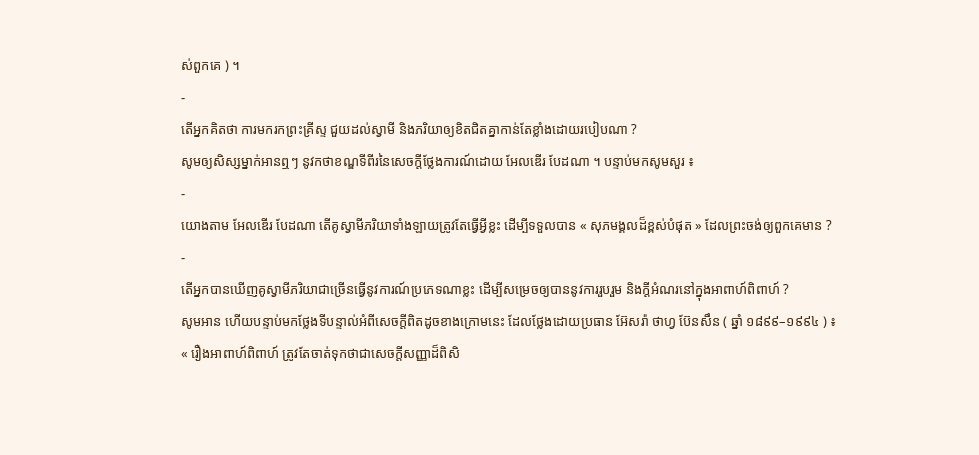ស់ពួកគេ ) ។
-
តើអ្នកគិតថា ការមករកព្រះគ្រីស្ទ ជួយដល់ស្វាមី និងភរិយាឲ្យខិតជិតគ្នាកាន់តែខ្លាំងដោយរបៀបណា ?
សូមឲ្យសិស្សម្នាក់អានឮៗ នូវកថាខណ្ឌទីពីរនៃសេចក្ដីថ្លែងការណ៍ដោយ អែលឌើរ បែដណា ។ បន្ទាប់មកសូមសួរ ៖
-
យោងតាម អែលឌើរ បែដណា តើគូស្វាមីភរិយាទាំងឡាយត្រូវតែធ្វើអ្វីខ្លះ ដើម្បីទទួលបាន « សុភមង្គលដ៏ខ្ពស់បំផុត » ដែលព្រះចង់ឲ្យពួកគេមាន ?
-
តើអ្នកបានឃើញគូស្វាមីភរិយាជាច្រើនធ្វើនូវការណ៍ប្រភេទណាខ្លះ ដើម្បីសម្រេចឲ្យបាននូវការរួបរួម និងក្ដីអំណរនៅក្នុងអាពាហ៍ពិពាហ៍ ?
សូមអាន ហើយបន្ទាប់មកថ្លែងទីបន្ទាល់អំពីសេចក្ដីពិតដូចខាងក្រោមនេះ ដែលថ្លែងដោយប្រធាន អ៊ែសរ៉ា ថាហ្វ ប៊ែនសឹន ( ឆ្នាំ ១៨៩៩–១៩៩៤ ) ៖
« រឿងអាពាហ៍ពិពាហ៍ ត្រូវតែចាត់ទុកថាជាសេចក្ដីសញ្ញាដ៏ពិសិ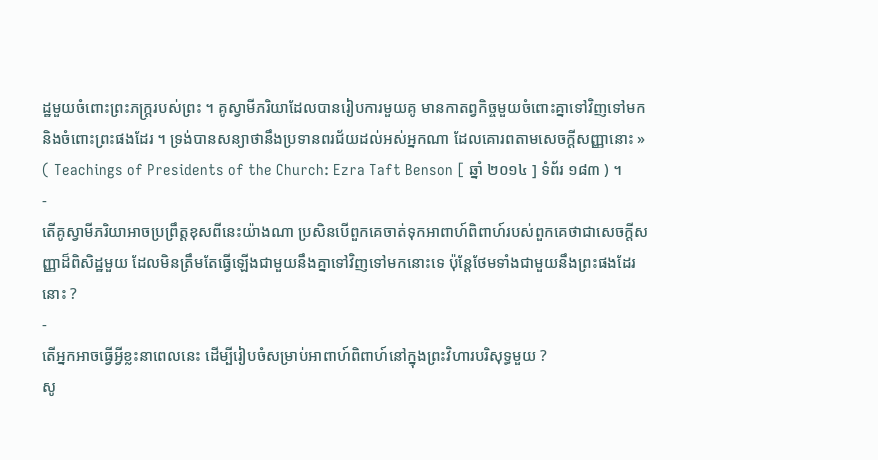ដ្ឋមួយចំពោះព្រះភក្រ្តរបស់ព្រះ ។ គូស្វាមីភរិយាដែលបានរៀបការមួយគូ មានកាតព្វកិច្ចមួយចំពោះគ្នាទៅវិញទៅមក និងចំពោះព្រះផងដែរ ។ ទ្រង់បានសន្យាថានឹងប្រទានពរជ័យដល់អស់អ្នកណា ដែលគោរពតាមសេចក្ដីសញ្ញានោះ » ( Teachings of Presidents of the Church: Ezra Taft Benson [ ឆ្នាំ ២០១៤ ] ទំព័រ ១៨៣ ) ។
-
តើគូស្វាមីភរិយាអាចប្រព្រឹត្តខុសពីនេះយ៉ាងណា ប្រសិនបើពួកគេចាត់ទុកអាពាហ៍ពិពាហ៍របស់ពួកគេថាជាសេចក្ដីសញ្ញាដ៏ពិសិដ្ឋមួយ ដែលមិនត្រឹមតែធ្វើឡើងជាមួយនឹងគ្នាទៅវិញទៅមកនោះទេ ប៉ុន្ដែថែមទាំងជាមួយនឹងព្រះផងដែរនោះ ?
-
តើអ្នកអាចធ្វើអ្វីខ្លះនាពេលនេះ ដើម្បីរៀបចំសម្រាប់អាពាហ៍ពិពាហ៍នៅក្នុងព្រះវិហារបរិសុទ្ធមួយ ?
សូ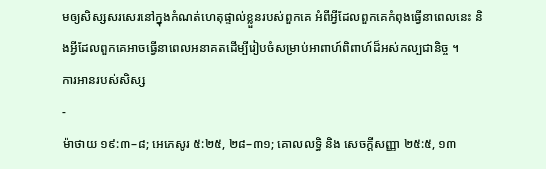មឲ្យសិស្សសរសេរនៅក្នុងកំណត់ហេតុផ្ទាល់ខ្លួនរបស់ពួកគេ អំពីអ្វីដែលពួកគេកំពុងធ្វើនាពេលនេះ និងអ្វីដែលពួកគេអាចធ្វើនាពេលអនាគតដើម្បីរៀបចំសម្រាប់អាពាហ៍ពិពាហ៍ដ៏អស់កល្បជានិច្ច ។
ការអានរបស់សិស្ស
-
ម៉ាថាយ ១៩:៣–៨; អេភេសូរ ៥:២៥, ២៨–៣១; គោលលទ្ធិ និង សេចក្ដីសញ្ញា ២៥:៥, ១៣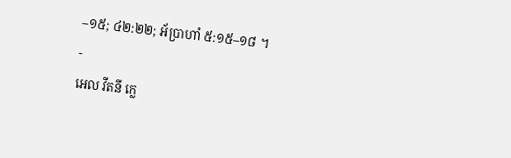–១៥; ៤២:២២; អ័ប្រាហាំ ៥:១៥–១៨ ។
-
អេល វីតនី ក្លេ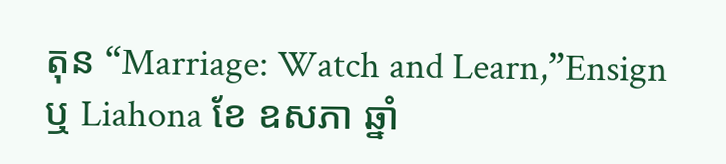តុន “Marriage: Watch and Learn,”Ensign ឬ Liahona ខែ ឧសភា ឆ្នាំ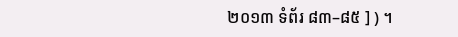២០១៣ ទំព័រ ៨៣–៨៥ ] ) ។